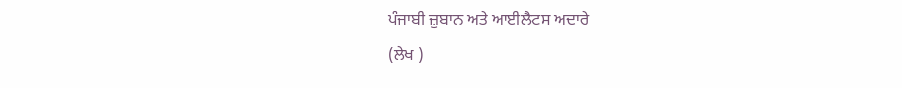ਪੰਜਾਬੀ ਜ਼ੁਬਾਨ ਅਤੇ ਆਈਲੈਟਸ ਅਦਾਰੇ
(ਲੇਖ )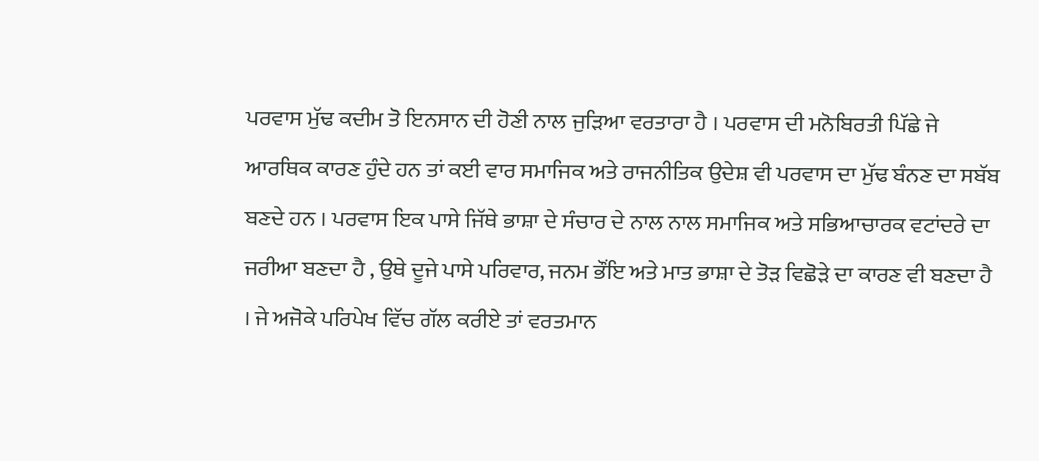ਪਰਵਾਸ ਮੁੱਢ ਕਦੀਮ ਤੋ ਇਨਸਾਨ ਦੀ ਹੋਣੀ ਨਾਲ ਜੁੜਿਆ ਵਰਤਾਰਾ ਹੈ । ਪਰਵਾਸ ਦੀ ਮਨੋਬਿਰਤੀ ਪਿੱਛੇ ਜੇ ਆਰਥਿਕ ਕਾਰਣ ਹੁੰਦੇ ਹਨ ਤਾਂ ਕਈ ਵਾਰ ਸਮਾਜਿਕ ਅਤੇ ਰਾਜਨੀਤਿਕ ਉਦੇਸ਼ ਵੀ ਪਰਵਾਸ ਦਾ ਮੁੱਢ ਬੰਨਣ ਦਾ ਸਬੱਬ ਬਣਦੇ ਹਨ । ਪਰਵਾਸ ਇਕ ਪਾਸੇ ਜਿੱਥੇ ਭਾਸ਼ਾ ਦੇ ਸੰਚਾਰ ਦੇ ਨਾਲ ਨਾਲ ਸਮਾਜਿਕ ਅਤੇ ਸਭਿਆਚਾਰਕ ਵਟਾਂਦਰੇ ਦਾ ਜਰੀਆ ਬਣਦਾ ਹੈ , ਉਥੇ ਦੂਜੇ ਪਾਸੇ ਪਰਿਵਾਰ, ਜਨਮ ਭੌਂਇ ਅਤੇ ਮਾਤ ਭਾਸ਼ਾ ਦੇ ਤੋੜ ਵਿਛੋੜੇ ਦਾ ਕਾਰਣ ਵੀ ਬਣਦਾ ਹੈ । ਜੇ ਅਜੋਕੇ ਪਰਿਪੇਖ ਵਿੱਚ ਗੱਲ ਕਰੀਏ ਤਾਂ ਵਰਤਮਾਨ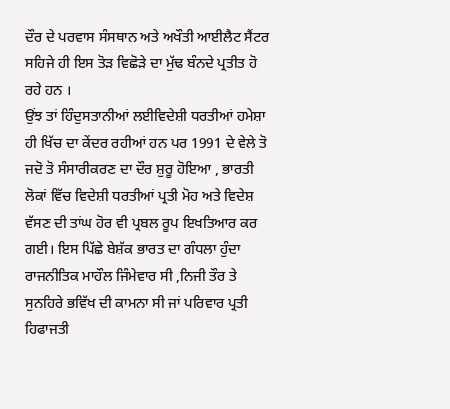ਦੌਰ ਦੇ ਪਰਵਾਸ ਸੰਸਥਾਨ ਅਤੇ ਅਖੌਤੀ ਆਈਲੈਟ ਸੈਂਟਰ ਸਹਿਜੇ ਹੀ ਇਸ ਤੋੜ ਵਿਛੋੜੇ ਦਾ ਮੁੱਢ ਬੰਨਦੇ ਪ੍ਰਤੀਤ ਹੋ ਰਹੇ ਹਨ ।
ਉਂਝ ਤਾਂ ਹਿੰਦੁਸਤਾਨੀਆਂ ਲਈਵਿਦੇਸ਼ੀ ਧਰਤੀਆਂ ਹਮੇਸ਼ਾ ਹੀ ਖਿੱਚ ਦਾ ਕੇਂਦਰ ਰਹੀਆਂ ਹਨ ਪਰ 1991 ਦੇ ਵੇਲੇ ਤੋ ਜਦੋ ਤੋ ਸੰਸਾਰੀਕਰਣ ਦਾ ਦੌਰ ਸ਼ੁਰੂ ਹੋਇਆ , ਭਾਰਤੀ ਲੋਕਾਂ ਵਿੱਚ ਵਿਦੇਸ਼ੀ ਧਰਤੀਆਂ ਪ੍ਰਤੀ ਮੋਹ ਅਤੇ ਵਿਦੇਸ਼ ਵੱਸਣ ਦੀ ਤਾਂਘ ਹੋਰ ਵੀ ਪ੍ਰਬਲ ਰੂਪ ਇਖਤਿਆਰ ਕਰ ਗਈ। ਇਸ ਪਿੱਛੇ ਬੇਸ਼ੱਕ ਭਾਰਤ ਦਾ ਗੰਧਲਾ ਹੁੰਦਾ ਰਾਜਨੀਤਿਕ ਮਾਹੌਲ ਜਿੰਮੇਵਾਰ ਸੀ ,ਨਿਜੀ ਤੌਰ ਤੇ ਸੁਨਹਿਰੇ ਭਵਿੱਖ ਦੀ ਕਾਮਨਾ ਸੀ ਜਾਂ ਪਰਿਵਾਰ ਪ੍ਰਤੀ ਹਿਫਾਜਤੀ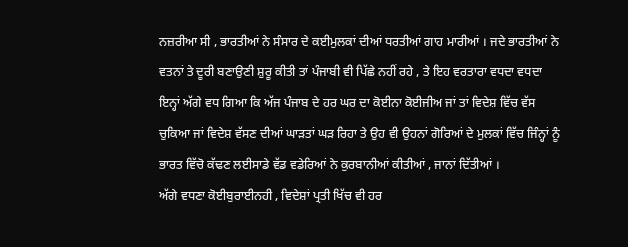ਨਜ਼ਰੀਆ ਸੀ , ਭਾਰਤੀਆਂ ਨੇ ਸੰਸਾਰ ਦੇ ਕਈਮੁਲਕਾਂ ਦੀਆਂ ਧਰਤੀਆਂ ਗਾਹ ਮਾਰੀਆਂ । ਜਦੇ ਭਾਰਤੀਆਂ ਨੇ ਵਤਨਾਂ ਤੇ ਦੂਰੀ ਬਣਾਉਣੀ ਸ਼ੁਰੂ ਕੀਤੀ ਤਾਂ ਪੰਜਾਬੀ ਵੀ ਪਿੱਛੇ ਨਹੀਂ ਰਹੇ , ਤੇ ਇਹ ਵਰਤਾਰਾ ਵਧਦਾ ਵਧਦਾ ਇਨ੍ਹਾਂ ਅੱਗੇ ਵਧ ਗਿਆ ਕਿ ਅੱਜ ਪੰਜਾਬ ਦੇ ਹਰ ਘਰ ਦਾ ਕੋਈਨਾ ਕੋਈਜੀਅ ਜਾਂ ਤਾਂ ਵਿਦੇਸ਼ ਵਿੱਚ ਵੱਸ ਚੁਕਿਆ ਜਾਂ ਵਿਦੇਸ਼ ਵੱਸਣ ਦੀਆਂ ਘਾੜਤਾਂ ਘੜ ਰਿਹਾ ਤੇ ਉਹ ਵੀ ਉਹਨਾਂ ਗੋਰਿਆਂ ਦੇ ਮੁਲਕਾਂ ਵਿੱਚ ਜਿੰਨ੍ਹਾਂ ਨੂੰ ਭਾਰਤ ਵਿੱਚੋ ਕੱਢਣ ਲਈਸਾਡੇ ਵੱਡ ਵਡੇਰਿਆਂ ਨੇ ਕੁਰਬਾਨੀਆਂ ਕੀਤੀਆਂ , ਜਾਨਾਂ ਦਿੱਤੀਆਂ ।
ਅੱਗੇ ਵਧਣਾ ਕੋਈਬੁਰਾਈਨਹੀ , ਵਿਦੇਸ਼ਾਂ ਪ੍ਰਤੀ ਖਿੱਚ ਵੀ ਹਰ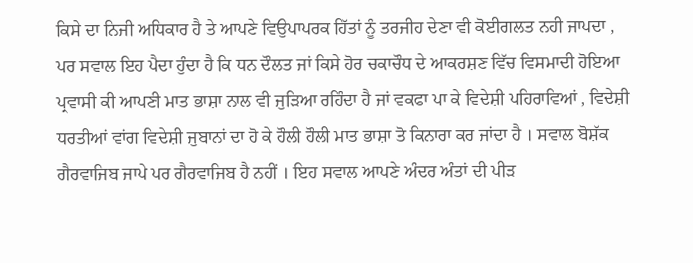ਕਿਸੇ ਦਾ ਨਿਜੀ ਅਧਿਕਾਰ ਹੈ ਤੇ ਆਪਣੇ ਵਿਉਪਾਪਰਕ ਹਿੱਤਾਂ ਨੂੰ ਤਰਜੀਹ ਦੇਣਾ ਵੀ ਕੋਈਗਲਤ ਨਹੀ ਜਾਪਦਾ , ਪਰ ਸਵਾਲ ਇਹ ਪੈਦਾ ਹੁੰਦਾ ਹੈ ਕਿ ਧਨ ਦੌਲਤ ਜਾਂ ਕਿਸੇ ਹੋਰ ਚਕਾਚੌਧ ਦੇ ਆਕਰਸ਼ਣ ਵਿੱਚ ਵਿਸਮਾਦੀ ਹੋਇਆ ਪ੍ਰਵਾਸੀ ਕੀ ਆਪਣੀ ਮਾਤ ਭਾਸ਼ਾ ਨਾਲ ਵੀ ਜੁੜਿਆ ਰਹਿੰਦਾ ਹੈ ਜਾਂ ਵਕਫਾ ਪਾ ਕੇ ਵਿਦੇਸ਼ੀ ਪਹਿਰਾਵਿਆਂ , ਵਿਦੇਸ਼ੀ ਧਰਤੀਆਂ ਵਾਂਗ ਵਿਦੇਸ਼ੀ ਜੁਬਾਨਾਂ ਦਾ ਹੋ ਕੇ ਹੌਲੀ ਹੌਲੀ ਮਾਤ ਭਾਸ਼ਾ ਤੋ ਕਿਨਾਰਾ ਕਰ ਜਾਂਦਾ ਹੈ । ਸਵਾਲ ਬੋਸ਼ੱਕ ਗੈਰਵਾਜਿਬ ਜਾਪੇ ਪਰ ਗੈਰਵਾਜਿਬ ਹੈ ਨਹੀਂ । ਇਹ ਸਵਾਲ ਆਪਣੇ ਅੰਦਰ ਅੰਤਾਂ ਦੀ ਪੀੜ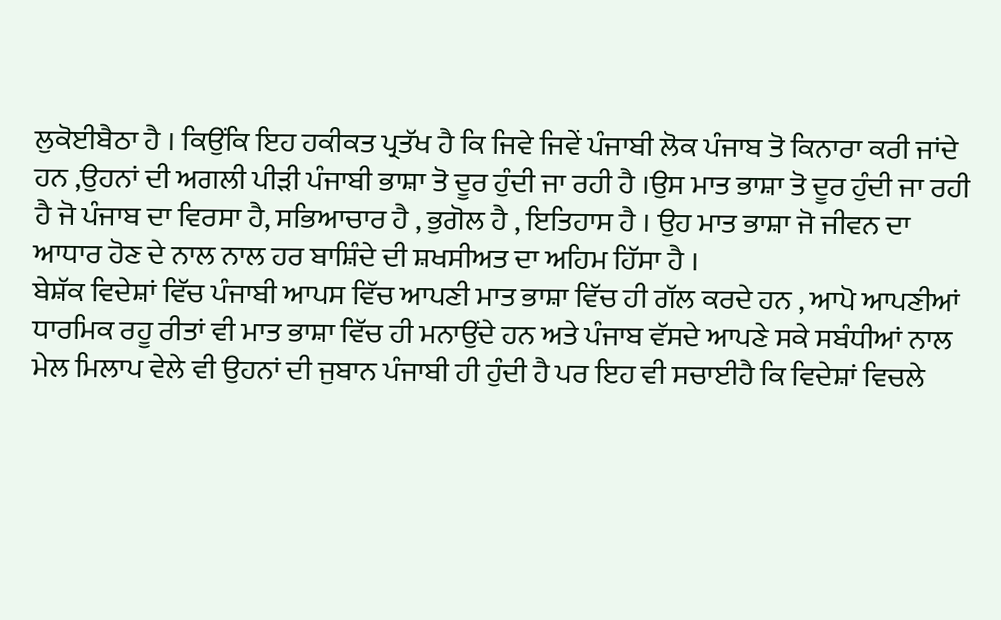ਲੁਕੋਈਬੈਠਾ ਹੈ । ਕਿਉਂਕਿ ਇਹ ਹਕੀਕਤ ਪ੍ਰਤੱਖ ਹੈ ਕਿ ਜਿਵੇ ਜਿਵੇਂ ਪੰਜਾਬੀ ਲੋਕ ਪੰਜਾਬ ਤੋ ਕਿਨਾਰਾ ਕਰੀ ਜਾਂਦੇ ਹਨ ,ਉਹਨਾਂ ਦੀ ਅਗਲੀ ਪੀੜੀ ਪੰਜਾਬੀ ਭਾਸ਼ਾ ਤੋ ਦੂਰ ਹੁੰਦੀ ਜਾ ਰਹੀ ਹੈ ।ਉਸ ਮਾਤ ਭਾਸ਼ਾ ਤੋ ਦੂਰ ਹੁੰਦੀ ਜਾ ਰਹੀ ਹੈ ਜੋ ਪੰਜਾਬ ਦਾ ਵਿਰਸਾ ਹੈ, ਸਭਿਆਚਾਰ ਹੈ , ਭੁਗੋਲ ਹੈ , ਇਤਿਹਾਸ ਹੈ । ਉਹ ਮਾਤ ਭਾਸ਼ਾ ਜੋ ਜੀਵਨ ਦਾ ਆਧਾਰ ਹੋਣ ਦੇ ਨਾਲ ਨਾਲ ਹਰ ਬਾਸ਼ਿੰਦੇ ਦੀ ਸ਼ਖਸੀਅਤ ਦਾ ਅਹਿਮ ਹਿੱਸਾ ਹੈ ।
ਬੇਸ਼ੱਕ ਵਿਦੇਸ਼ਾਂ ਵਿੱਚ ਪੰਜਾਬੀ ਆਪਸ ਵਿੱਚ ਆਪਣੀ ਮਾਤ ਭਾਸ਼ਾ ਵਿੱਚ ਹੀ ਗੱਲ ਕਰਦੇ ਹਨ , ਆਪੋ ਆਪਣੀਆਂ ਧਾਰਮਿਕ ਰਹੂ ਰੀਤਾਂ ਵੀ ਮਾਤ ਭਾਸ਼ਾ ਵਿੱਚ ਹੀ ਮਨਾਉਂਦੇ ਹਨ ਅਤੇ ਪੰਜਾਬ ਵੱਸਦੇ ਆਪਣੇ ਸਕੇ ਸਬੰਧੀਆਂ ਨਾਲ ਮੇਲ ਮਿਲਾਪ ਵੇਲੇ ਵੀ ਉਹਨਾਂ ਦੀ ਜੁਬਾਨ ਪੰਜਾਬੀ ਹੀ ਹੁੰਦੀ ਹੈ ਪਰ ਇਹ ਵੀ ਸਚਾਈਹੈ ਕਿ ਵਿਦੇਸ਼ਾਂ ਵਿਚਲੇ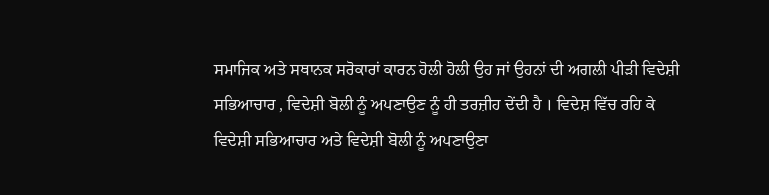ਸਮਾਜਿਕ ਅਤੇ ਸਥਾਨਕ ਸਰੋਕਾਰਾਂ ਕਾਰਨ ਹੋਲੀ ਹੋਲੀ ਉਹ ਜਾਂ ਉਹਨਾਂ ਦੀ ਅਗਲੀ ਪੀੜੀ ਵਿਦੇਸ਼ੀ ਸਭਿਆਚਾਰ , ਵਿਦੇਸ਼ੀ ਬੋਲੀ ਨੂੰ ਅਪਣਾਉਣ ਨੂੰ ਹੀ ਤਰਜ਼ੀਹ ਦੇਂਦੀ ਹੈ । ਵਿਦੇਸ਼ ਵਿੱਚ ਰਹਿ ਕੇ ਵਿਦੇਸ਼ੀ ਸਭਿਆਚਾਰ ਅਤੇ ਵਿਦੇਸ਼ੀ ਬੋਲੀ ਨੂੰ ਅਪਣਾਉਣਾ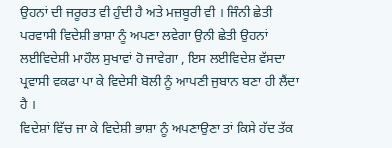ਉਹਨਾਂ ਦੀ ਜਰੂਰਤ ਵੀ ਹੁੰਦੀ ਹੈ ਅਤੇ ਮਜ਼ਬੂਰੀ ਵੀ । ਜਿੰਨੀ ਛੇਤੀ ਪਰਵਾਸੀ ਵਿਦੇਸ਼ੀ ਭਾਸ਼ਾ ਨੂੰ ਅਪਣਾ ਲਵੇਗਾ ਉਨੀ ਛੇਤੀ ਉਹਨਾਂ ਲਈਵਿਦੇਸ਼ੀ ਮਾਹੌਲ ਸੁਖਾਵਾਂ ਹੋ ਜਾਵੇਗਾ , ਇਸ ਲਈਵਿਦੇਸ਼ ਵੱਸਦਾ ਪ੍ਰਵਾਸੀ ਵਕਫਾ ਪਾ ਕੇ ਵਿਦੇਸੀ ਬੋਲੀ ਨੂੰ ਆਪਣੀ ਜੁਬਾਨ ਬਣਾ ਹੀ ਲੈਂਦਾ ਹੈ ।
ਵਿਦੇਸ਼ਾਂ ਵਿੱਚ ਜਾ ਕੇ ਵਿਦੇਸ਼ੀ ਭਾਸ਼ਾ ਨੂੰ ਅਪਣਾਉਣਾ ਤਾਂ ਕਿਸੇ ਹੱਦ ਤੱਕ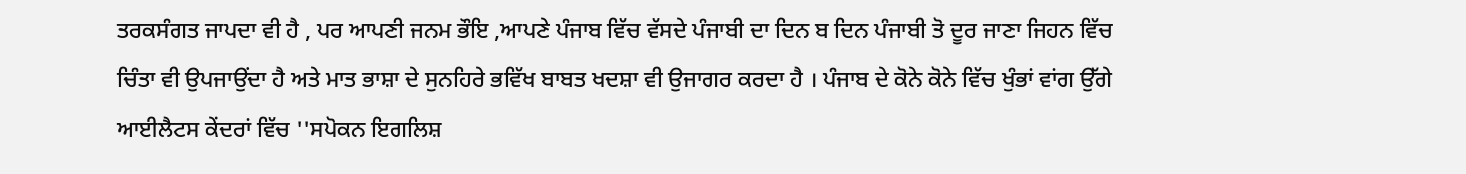ਤਰਕਸੰਗਤ ਜਾਪਦਾ ਵੀ ਹੈ , ਪਰ ਆਪਣੀ ਜਨਮ ਭੌਇ ,ਆਪਣੇ ਪੰਜਾਬ ਵਿੱਚ ਵੱਸਦੇ ਪੰਜਾਬੀ ਦਾ ਦਿਨ ਬ ਦਿਨ ਪੰਜਾਬੀ ਤੋ ਦੂਰ ਜਾਣਾ ਜਿਹਨ ਵਿੱਚ ਚਿੰਤਾ ਵੀ ਉਪਜਾਉਂਦਾ ਹੈ ਅਤੇ ਮਾਤ ਭਾਸ਼ਾ ਦੇ ਸੁਨਹਿਰੇ ਭਵਿੱਖ ਬਾਬਤ ਖਦਸ਼ਾ ਵੀ ਉਜਾਗਰ ਕਰਦਾ ਹੈ । ਪੰਜਾਬ ਦੇ ਕੋਨੇ ਕੋਨੇ ਵਿੱਚ ਖੁੰਭਾਂ ਵਾਂਗ ਉੱਗੇ ਆਈਲੈਟਸ ਕੇਂਦਰਾਂ ਵਿੱਚ ''ਸਪੋਕਨ ਇਗਲਿਸ਼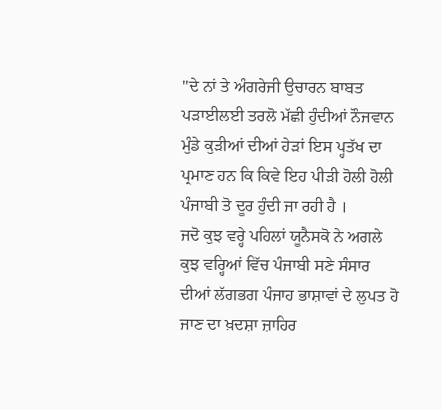''ਦੇ ਨਾਂ ਤੇ ਅੰਗਰੇਜੀ ਉਚਾਰਨ ਬਾਬਤ ਪੜਾਈਲਈ ਤਰਲੋ ਮੱਛੀ ਹੁੰਦੀਆਂ ਨੌਜਵਾਨ ਮੁੰਡੇ ਕੁੜੀਆਂ ਦੀਆਂ ਹੇੜਾਂ ਇਸ ਪ੍ਹਤੱਖ ਦਾ ਪ੍ਰਮਾਣ ਹਨ ਕਿ ਕਿਵੇ ਇਹ ਪੀੜੀ ਹੋਲੀ ਹੋਲੀ ਪੰਜਾਬੀ ਤੋ ਦੂਰ ਹੁੰਦੀ ਜਾ ਰਹੀ ਹੈ ।
ਜਦੋ ਕੁਝ ਵਰ੍ਹੇ ਪਹਿਲਾਂ ਯੂਨੈਸਕੋ ਨੇ ਅਗਲੇ ਕੁਝ ਵਰ੍ਹਿਆਂ ਵਿੱਚ ਪੰਜਾਬੀ ਸਣੇ ਸੰਸਾਰ ਦੀਆਂ ਲੱਗਭਗ ਪੰਜਾਹ ਭਾਸ਼ਾਵਾਂ ਦੇ ਲੁਪਤ ਹੋ ਜਾਣ ਦਾ ਖ਼ਦਸ਼ਾ ਜ਼ਾਹਿਰ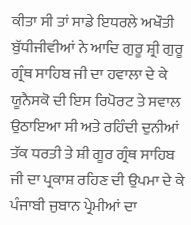ਕੀਤਾ ਸੀ ਤਾਂ ਸਾਡੇ ਇਧਰਲੇ ਅਖੌਤੀ ਬੁੱਧੀਜੀਵੀਆਂ ਨੇ ਆਦਿ ਗੁਰੂ ਸ਼੍ਰੀ ਗੁਰੂ ਗ੍ਰੰਥ ਸਾਹਿਬ ਜੀ ਦਾ ਹਵਾਲਾ ਦੇ ਕੇ ਯੂਨੈਸਕੋ ਦੀ ਇਸ ਰਿਪੋਰਟ ਤੇ ਸਵਾਲ ਉਠਾਇਆ ਸੀ ਅਤੇ ਰਹਿੰਦੀ ਦੁਨੀਆਂ ਤੱਕ ਧਰਤੀ ਤੇ ਸ਼ੀ ਗੂਰ ਗ੍ਰੰਥ ਸਾਹਿਬ ਜੀ ਦਾ ਪ੍ਰਕਾਸ਼ ਰਹਿਣ ਦੀ ਉਪਮਾ ਦੇ ਕੇ ਪੰਜਾਬੀ ਜੁਬਾਨ ਪ੍ਰੇਮੀਆਂ ਦਾ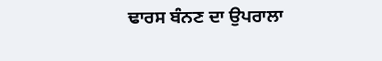ਢਾਰਸ ਬੰਨਣ ਦਾ ਉਪਰਾਲਾ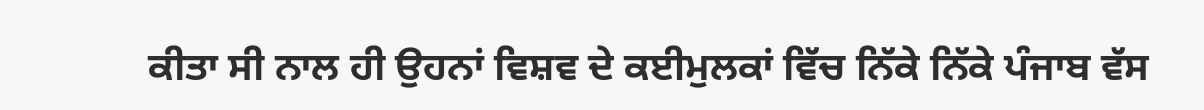ਕੀਤਾ ਸੀ ਨਾਲ ਹੀ ਉਹਨਾਂ ਵਿਸ਼ਵ ਦੇ ਕਈਮੁਲਕਾਂ ਵਿੱਚ ਨਿੱਕੇ ਨਿੱਕੇ ਪੰਜਾਬ ਵੱਸ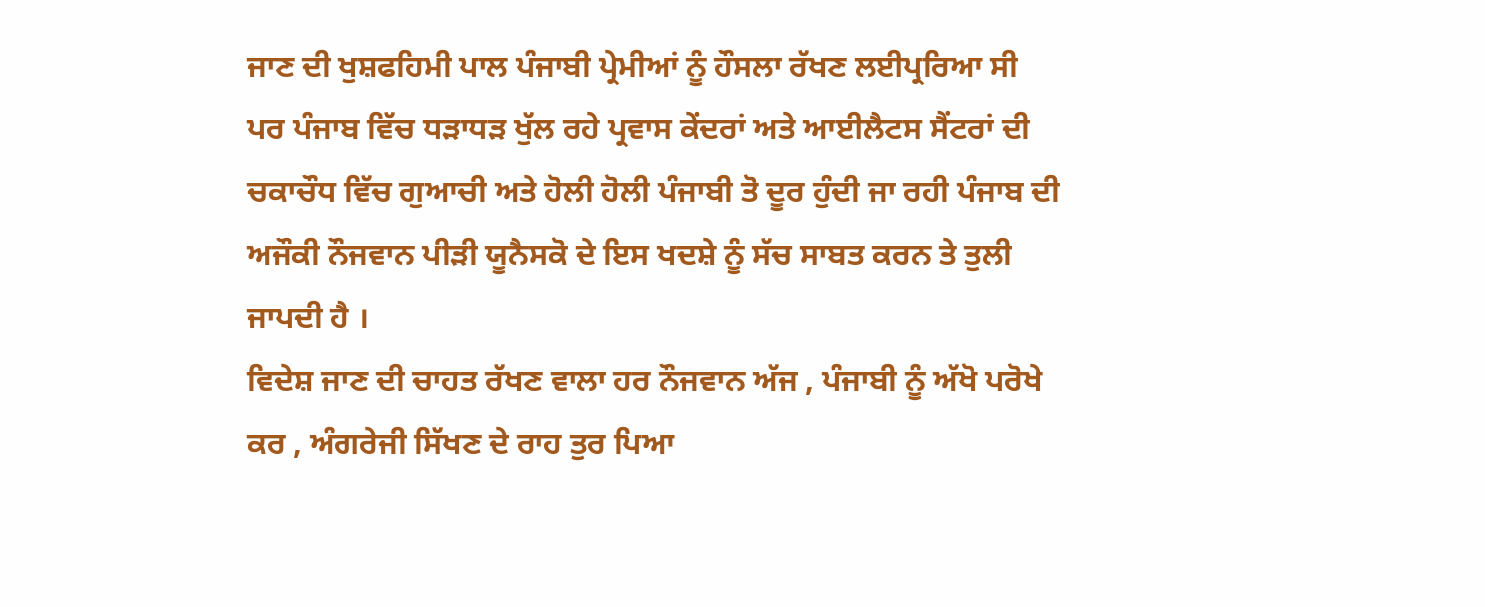ਜਾਣ ਦੀ ਖੁਸ਼ਫਹਿਮੀ ਪਾਲ ਪੰਜਾਬੀ ਪ੍ਰੇਮੀਆਂ ਨੂੰ ਹੌਸਲਾ ਰੱਖਣ ਲਈਪ੍ਰਰਿਆ ਸੀ ਪਰ ਪੰਜਾਬ ਵਿੱਚ ਧੜਾਧੜ ਖੁੱਲ ਰਹੇ ਪ੍ਰਵਾਸ ਕੇਂਦਰਾਂ ਅਤੇ ਆਈਲੈਟਸ ਸੈਂਟਰਾਂ ਦੀ ਚਕਾਚੌਧ ਵਿੱਚ ਗੁਆਚੀ ਅਤੇ ਹੋਲੀ ਹੋਲੀ ਪੰਜਾਬੀ ਤੋ ਦੂਰ ਹੁੰਦੀ ਜਾ ਰਹੀ ਪੰਜਾਬ ਦੀ ਅਜੌਕੀ ਨੌਜਵਾਨ ਪੀੜੀ ਯੂਨੈਸਕੋ ਦੇ ਇਸ ਖਦਸ਼ੇ ਨੂੰ ਸੱਚ ਸਾਬਤ ਕਰਨ ਤੇ ਤੁਲੀ ਜਾਪਦੀ ਹੈ ।
ਵਿਦੇਸ਼ ਜਾਣ ਦੀ ਚਾਹਤ ਰੱਖਣ ਵਾਲਾ ਹਰ ਨੌਜਵਾਨ ਅੱਜ , ਪੰਜਾਬੀ ਨੂੰ ਅੱਖੋ ਪਰੋਖੇ ਕਰ , ਅੰਗਰੇਜੀ ਸਿੱਖਣ ਦੇ ਰਾਹ ਤੁਰ ਪਿਆ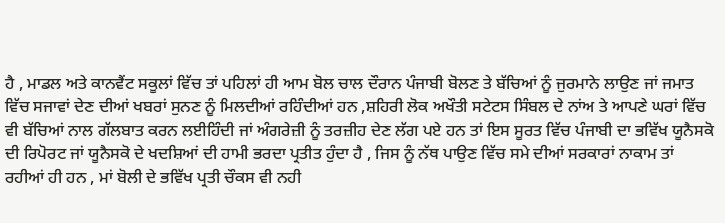ਹੈ , ਮਾਡਲ ਅਤੇ ਕਾਨਵੈਂਟ ਸਕੂਲਾਂ ਵਿੱਚ ਤਾਂ ਪਹਿਲਾਂ ਹੀ ਆਮ ਬੋਲ ਚਾਲ ਦੌਰਾਨ ਪੰਜਾਬੀ ਬੋਲਣ ਤੇ ਬੱਚਿਆਂ ਨੂੰ ਜੁਰਮਾਨੇ ਲਾਉਣ ਜਾਂ ਜਮਾਤ ਵਿੱਚ ਸਜਾਵਾਂ ਦੇਣ ਦੀਆਂ ਖਬਰਾਂ ਸੁਨਣ ਨੂੰ ਮਿਲਦੀਆਂ ਰਹਿੰਦੀਆਂ ਹਨ ,ਸ਼ਹਿਰੀ ਲੋਕ ਅਖੌਤੀ ਸਟੇਟਸ ਸਿੰਬਲ ਦੇ ਨਾਂਅ ਤੇ ਆਪਣੇ ਘਰਾਂ ਵਿੱਚ ਵੀ ਬੱਚਿਆਂ ਨਾਲ ਗੱਲਬਾਤ ਕਰਨ ਲਈਹਿੰਦੀ ਜਾਂ ਅੰਗਰੇਜ਼ੀ ਨੂੰ ਤਰਜ਼ੀਹ ਦੇਣ ਲੱਗ ਪਏ ਹਨ ਤਾਂ ਇਸ ਸੂਰਤ ਵਿੱਚ ਪੰਜਾਬੀ ਦਾ ਭਵਿੱਖ ਯੂਨੈਸਕੋ ਦੀ ਰਿਪੋਰਟ ਜਾਂ ਯੂਨੈਸਕੋ ਦੇ ਖਦਸ਼ਿਆਂ ਦੀ ਹਾਮੀ ਭਰਦਾ ਪ੍ਰਤੀਤ ਹੁੰਦਾ ਹੈ , ਜਿਸ ਨੂੰ ਨੱਥ ਪਾਉਣ ਵਿੱਚ ਸਮੇ ਦੀਆਂ ਸਰਕਾਰਾਂ ਨਾਕਾਮ ਤਾਂ ਰਹੀਆਂ ਹੀ ਹਨ , ਮਾਂ ਬੋਲੀ ਦੇ ਭਵਿੱਖ ਪ੍ਰਤੀ ਚੌਕਸ ਵੀ ਨਹੀ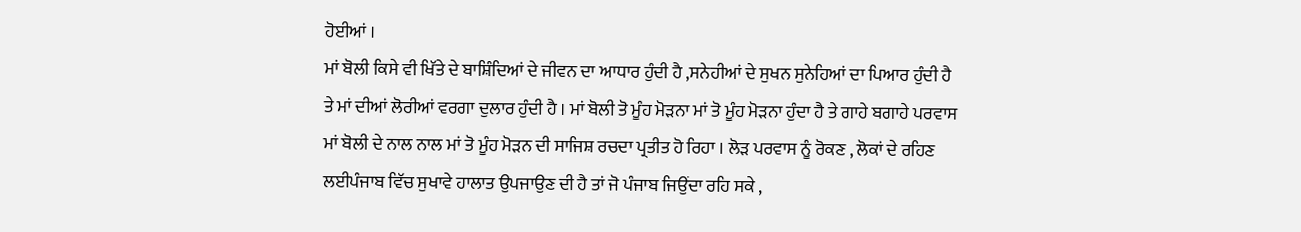ਹੋਈਆਂ ।
ਮਾਂ ਬੋਲੀ ਕਿਸੇ ਵੀ ਖਿੱਤੇ ਦੇ ਬਾਸ਼ਿੰਦਿਆਂ ਦੇ ਜੀਵਨ ਦਾ ਆਧਾਰ ਹੁੰਦੀ ਹੈ ,ਸਨੇਹੀਆਂ ਦੇ ਸੁਖਨ ਸੁਨੇਹਿਆਂ ਦਾ ਪਿਆਰ ਹੁੰਦੀ ਹੈ ਤੇ ਮਾਂ ਦੀਆਂ ਲੋਰੀਆਂ ਵਰਗਾ ਦੁਲਾਰ ਹੁੰਦੀ ਹੈ । ਮਾਂ ਬੋਲੀ ਤੋ ਮੂੰਹ ਮੋੜਨਾ ਮਾਂ ਤੋ ਮੂੰਹ ਮੋੜਨਾ ਹੁੰਦਾ ਹੈ ਤੇ ਗਾਹੇ ਬਗਾਹੇ ਪਰਵਾਸ ਮਾਂ ਬੋਲੀ ਦੇ ਨਾਲ ਨਾਲ ਮਾਂ ਤੋ ਮੂੰਹ ਮੋੜਨ ਦੀ ਸਾਜਿਸ਼ ਰਚਦਾ ਪ੍ਰਤੀਤ ਹੋ ਰਿਹਾ । ਲੋੜ ਪਰਵਾਸ ਨੂੰ ਰੋਕਣ , ਲੋਕਾਂ ਦੇ ਰਹਿਣ ਲਈਪੰਜਾਬ ਵਿੱਚ ਸੁਖਾਵੇ ਹਾਲਾਤ ਉਪਜਾਉਣ ਦੀ ਹੈ ਤਾਂ ਜੋ ਪੰਜਾਬ ਜਿਉਂਦਾ ਰਹਿ ਸਕੇ ,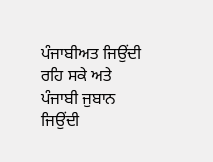ਪੰਜਾਬੀਅਤ ਜਿਉਂਦੀ ਰਹਿ ਸਕੇ ਅਤੇ ਪੰਜਾਬੀ ਜੁਬਾਨ ਜਿਉਂਦੀ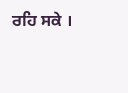ਰਹਿ ਸਕੇ ।